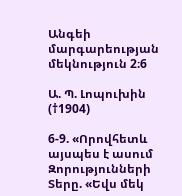Անգեի մարգարեության մեկնություն 2։6

Ա. Պ. Լոպուխին (†1904)

6-9. «Որովհետև այսպես է ասում Զորությունների Տերը. «Եվս մեկ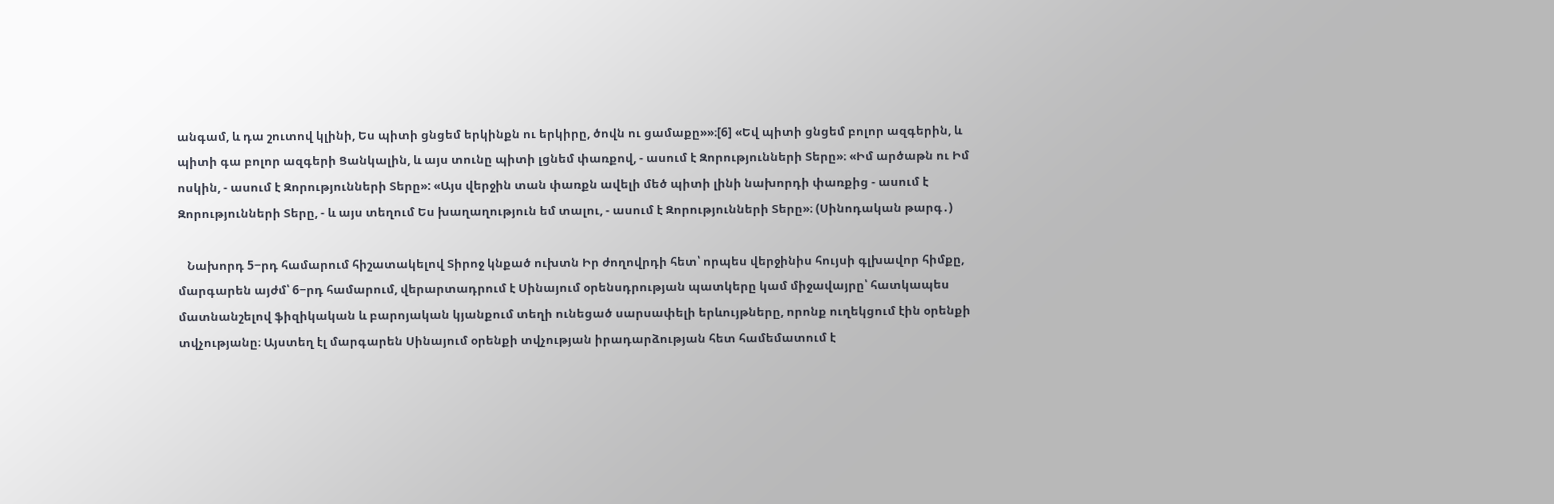անգամ, և դա շուտով կլինի, Ես պիտի ցնցեմ երկինքն ու երկիրը, ծովն ու ցամաքը»»։[6] «Եվ պիտի ցնցեմ բոլոր ազգերին, և պիտի գա բոլոր ազգերի Ցանկալին, և այս տունը պիտի լցնեմ փառքով, - ասում է Զորությունների Տերը»։ «Իմ արծաթն ու Իմ ոսկին, - ասում է Զորությունների Տերը»: «Այս վերջին տան փառքն ավելի մեծ պիտի լինի նախորդի փառքից - ասում է Զորությունների Տերը, - և այս տեղում Ես խաղաղություն եմ տալու, - ասում է Զորությունների Տերը»։ (Սինոդական թարգ․)

   Նախորդ 5−րդ համարում հիշատակելով Տիրոջ կնքած ուխտն Իր ժողովրդի հետ՝ որպես վերջինիս հույսի գլխավոր հիմքը, մարգարեն այժմ՝ 6−րդ համարում, վերարտադրում է Սինայում օրենսդրության պատկերը կամ միջավայրը՝ հատկապես մատնանշելով ֆիզիկական և բարոյական կյանքում տեղի ունեցած սարսափելի երևույթները, որոնք ուղեկցում էին օրենքի տվչությանը։ Այստեղ էլ մարգարեն Սինայում օրենքի տվչության իրադարձության հետ համեմատում է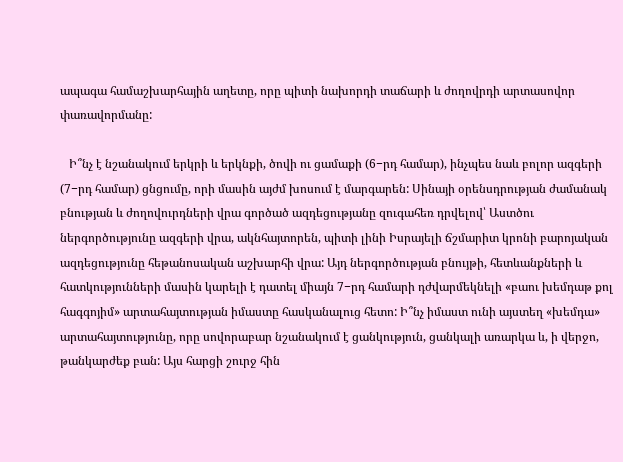ապագա համաշխարհային աղետը, որը պիտի նախորդի տաճարի և ժողովրդի արտասովոր փառավորմանը:

   Ի՞նչ է նշանակում երկրի և երկնքի, ծովի ու ցամաքի (6−րդ համար), ինչպես նաև բոլոր ազգերի (7−րդ համար) ցնցումը, որի մասին այժմ խոսում է մարգարեն: Սինայի օրենսդրության ժամանակ բնության և ժողովուրդների վրա գործած ազդեցությանը զուգահեռ դրվելով՝ Աստծու ներգործությունը ազգերի վրա, ակնհայտորեն, պիտի լինի Իսրայելի ճշմարիտ կրոնի բարոյական ազդեցությունը հեթանոսական աշխարհի վրա: Այդ ներգործության բնույթի, հետևանքների և հատկությունների մասին կարելի է դատել միայն 7−րդ համարի դժվարմեկնելի «բաու խեմդաթ քոլ հագգոյիմ» արտահայտության իմաստը հասկանալուց հետո: Ի՞նչ իմաստ ունի այստեղ «խեմդա» արտահայտությունը, որը սովորաբար նշանակում է ցանկություն, ցանկալի առարկա և, ի վերջո, թանկարժեք բան: Այս հարցի շուրջ հին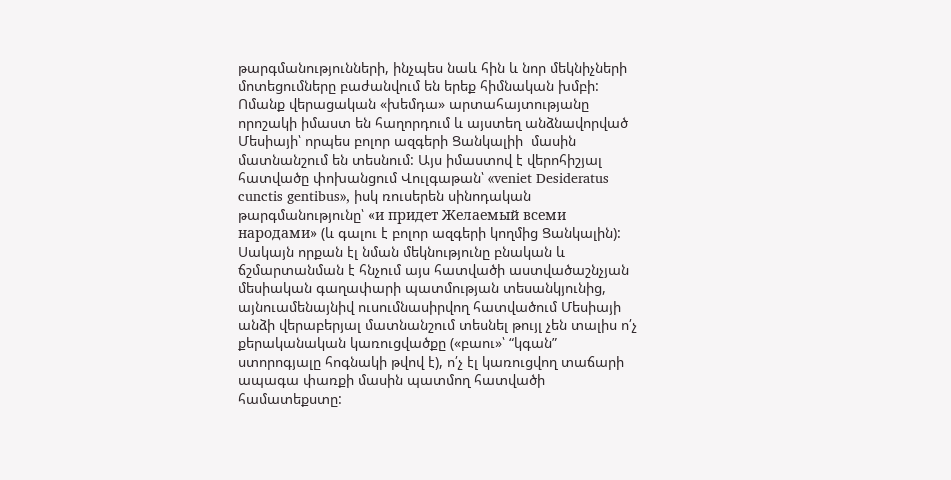թարգմանությունների, ինչպես նաև հին և նոր մեկնիչների մոտեցումները բաժանվում են երեք հիմնական խմբի: Ոմանք վերացական «խեմդա» արտահայտությանը որոշակի իմաստ են հաղորդում և այստեղ անձնավորված Մեսիայի՝ որպես բոլոր ազգերի Ցանկալիի  մասին մատնանշում են տեսնում: Այս իմաստով է վերոհիշյալ հատվածը փոխանցում Վուլգաթան՝ «veniet Desideratus cunctis gentibus», իսկ ռուսերեն սինոդական թարգմանությունը՝ «и придет Желаемый всеми народами» (և գալու է բոլոր ազգերի կողմից Ցանկալին): Սակայն որքան էլ նման մեկնությունը բնական և ճշմարտանման է հնչում այս հատվածի աստվածաշնչյան մեսիական գաղափարի պատմության տեսանկյունից, այնուամենայնիվ ուսումնասիրվող հատվածում Մեսիայի անձի վերաբերյալ մատնանշում տեսնել թույլ չեն տալիս ո՛չ քերականական կառուցվածքը («բաու»՝ “կգան” ստորոգյալը հոգնակի թվով է), ո՛չ էլ կառուցվող տաճարի ապագա փառքի մասին պատմող հատվածի համատեքստը: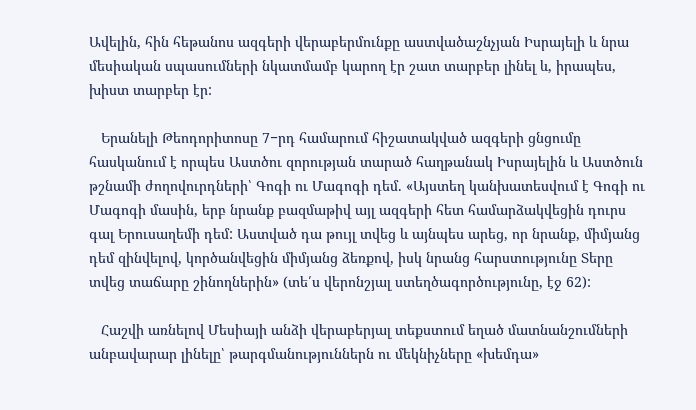Ավելին, հին հեթանոս ազգերի վերաբերմունքը աստվածաշնչյան Իսրայելի և նրա մեսիական սպասումների նկատմամբ կարող էր շատ տարբեր լինել և, իրապես, խիստ տարբեր էր:

   Երանելի Թեոդորիտոսը 7−րդ համարում հիշատակված ազգերի ցնցումը հասկանում է որպես Աստծու զորության տարած հաղթանակ Իսրայելին և Աստծուն թշնամի ժողովուրդների՝ Գոգի ու Մագոգի դեմ. «Այստեղ կանխատեսվում է Գոգի ու Մագոգի մասին, երբ նրանք բազմաթիվ այլ ազգերի հետ համարձակվեցին դուրս գալ Երուսաղեմի դեմ: Աստված դա թույլ տվեց և այնպես արեց, որ նրանք, միմյանց դեմ զինվելով, կործանվեցին միմյանց ձեռքով, իսկ նրանց հարստությունը Տերը տվեց տաճարը շինողներին» (տե՛ս վերոնշյալ ստեղծագործությունը, էջ 62):

   Հաշվի առնելով Մեսիայի անձի վերաբերյալ տեքստում եղած մատնանշումների անբավարար լինելը՝ թարգմանություններն ու մեկնիչները «խեմդա»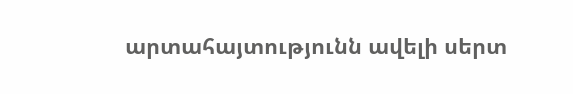արտահայտությունն ավելի սերտ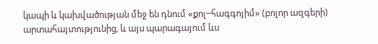կապի և կախվածության մեջ են դնում «քոլ−հագգոյիմ» (բոլոր ազգերի) արտահայտությունից, և այս պարագայում ևս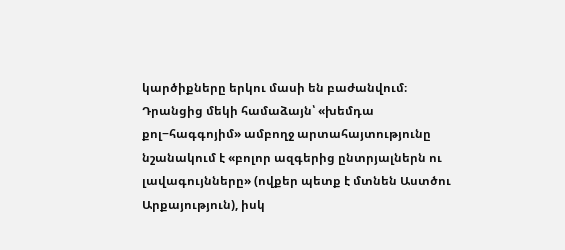կարծիքները երկու մասի են բաժանվում։ Դրանցից մեկի համաձայն՝ «խեմդա քոլ−հագգոյիմ» ամբողջ արտահայտությունը նշանակում է «բոլոր ազգերից ընտրյալներն ու լավագույնները» (ովքեր պետք է մտնեն Աստծու Արքայություն), իսկ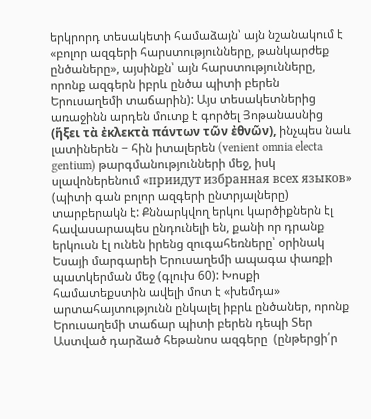երկրորդ տեսակետի համաձայն՝ այն նշանակում է «բոլոր ազգերի հարստությունները, թանկարժեք ընծաները», այսինքն՝ այն հարստությունները, որոնք ազգերն իբրև ընծա պիտի բերեն Երուսաղեմի տաճարին): Այս տեսակետներից առաջինն արդեն մուտք է գործել Յոթանասնից (ἥξει τὰ ἐκλεκτὰ πάντων τῶν ἐθνῶν), ինչպես նաև լատիներեն − հին իտալերեն (venient omnia electa gentium) թարգմանությունների մեջ, իսկ սլավոներենում «приидут избранная всех языков» (պիտի գան բոլոր ազգերի ընտրյալները) տարբերակն է: Քննարկվող երկու կարծիքներն էլ հավասարապես ընդունելի են, քանի որ դրանք երկուսն էլ ունեն իրենց զուգահեռները՝ օրինակ Եսայի մարգարեի Երուսաղեմի ապագա փառքի պատկերման մեջ (գլուխ 60): Խոսքի համատեքստին ավելի մոտ է «խեմդա» արտահայտությունն ընկալել իբրև ընծաներ, որոնք Երուսաղեմի տաճար պիտի բերեն դեպի Տեր Աստված դարձած հեթանոս ազգերը  (ընթերցի՛ր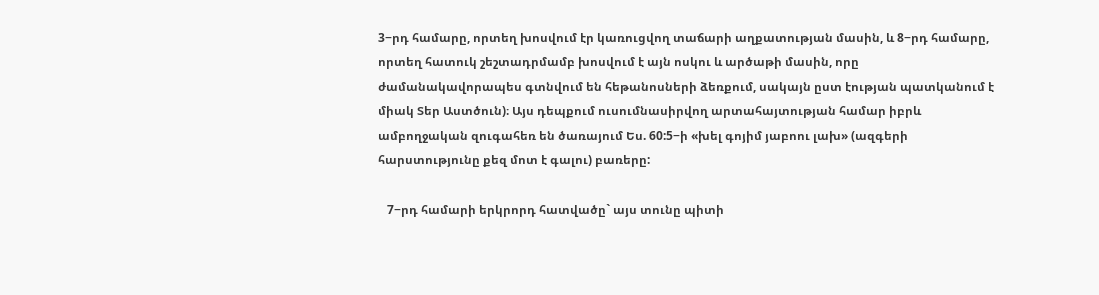3−րդ համարը, որտեղ խոսվում էր կառուցվող տաճարի աղքատության մասին, և 8−րդ համարը, որտեղ հատուկ շեշտադրմամբ խոսվում է այն ոսկու և արծաթի մասին, որը ժամանակավորապես գտնվում են հեթանոսների ձեռքում, սակայն ըստ էության պատկանում է միակ Տեր Աստծուն)։ Այս դեպքում ուսումնասիրվող արտահայտության համար իբրև ամբողջական զուգահեռ են ծառայում Ես. 60:5−ի «խել գոյիմ յաբոու լախ» (ազգերի հարստությունը քեզ մոտ է գալու) բառերը:

   7−րդ համարի երկրորդ հատվածը` այս տունը պիտի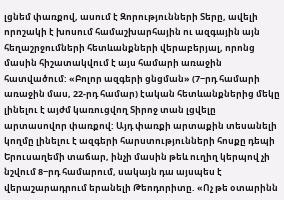լցնեմ փառքով, ասում է Զորությունների Տերը, ավելի որոշակի է խոսում համաշխարհային ու ազգային այն հեղաշրջումների հետևանքների վերաբերյալ, որոնց մասին հիշատակվում է այս համարի առաջին հատվածում: «Բոլոր ազգերի ցնցման» (7−րդ համարի առաջին մաս, 22-րդ համար) էական հետևանքներից մեկը լինելու է այժմ կառուցվող Տիրոջ տան լցվելը արտասովոր փառքով: Այդ փառքի արտաքին տեսանելի կողմը լինելու է ազգերի հարստությունների հոսքը դեպի Երուսաղեմի տաճար, ինչի մասին թեև ուղիղ կերպով չի նշվում 8−րդ համարում, սակայն դա այսպես է վերաշարադրում երանելի Թեոդորիտը. «Ոչ թե օտարինն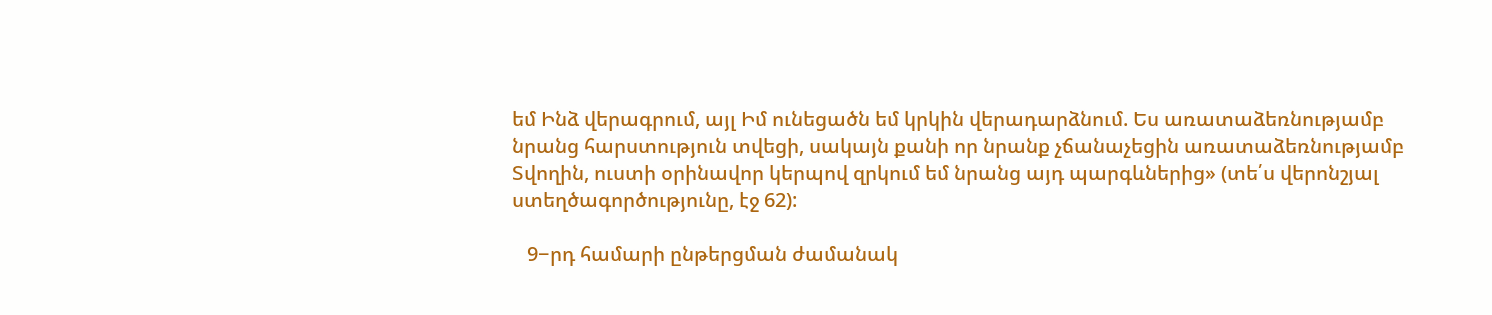եմ Ինձ վերագրում, այլ Իմ ունեցածն եմ կրկին վերադարձնում. Ես առատաձեռնությամբ նրանց հարստություն տվեցի, սակայն քանի որ նրանք չճանաչեցին առատաձեռնությամբ Տվողին, ուստի օրինավոր կերպով զրկում եմ նրանց այդ պարգևներից» (տե՛ս վերոնշյալ ստեղծագործությունը, էջ 62):

   9−րդ համարի ընթերցման ժամանակ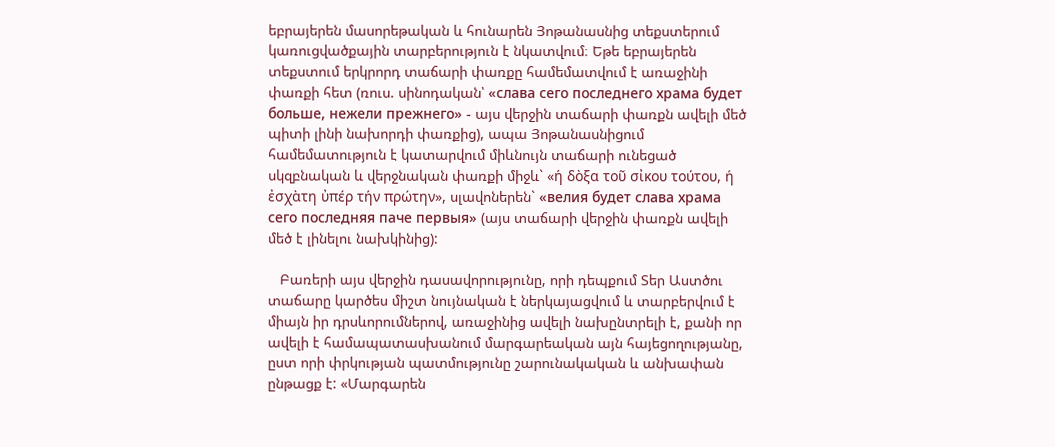եբրայերեն մասորեթական և հունարեն Յոթանասնից տեքստերում կառուցվածքային տարբերություն է նկատվում։ Եթե եբրայերեն տեքստում երկրորդ տաճարի փառքը համեմատվում է առաջինի փառքի հետ (ռուս. սինոդական՝ «слава сего последнего храма будет больше, нежели прежнего» - այս վերջին տաճարի փառքն ավելի մեծ պիտի լինի նախորդի փառքից), ապա Յոթանասնիցում համեմատություն է կատարվում միևնույն տաճարի ունեցած սկզբնական և վերջնական փառքի միջև` «ή δὸξα τοῦ σἰκου τούτου, ή ἐσχὰτη ὐπέρ τήν πρώτην», սլավոներեն` «велия будет слава храма сего последняя паче первыя» (այս տաճարի վերջին փառքն ավելի մեծ է լինելու նախկինից):

   Բառերի այս վերջին դասավորությունը, որի դեպքում Տեր Աստծու տաճարը կարծես միշտ նույնական է ներկայացվում և տարբերվում է միայն իր դրսևորումներով, առաջինից ավելի նախընտրելի է, քանի որ ավելի է համապատասխանում մարգարեական այն հայեցողությանը, ըստ որի փրկության պատմությունը շարունակական և անխափան ընթացք է: «Մարգարեն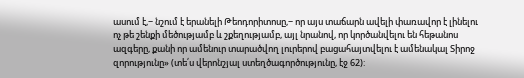ասում է,− նշում է երանելի Թեոդորիտոսը,− որ այս տաճարն ավելի փառավոր է լինելու ոչ թե շենքի մեծությամբ և շքեղությամբ, այլ նրանով, որ կործանվելու են հեթանոս ազգերը, քանի որ ամենուր տարածվող լուրերով բացահայտվելու է ամենակալ Տիրոջ զորությունը» (տե՛ս վերոնշյալ ստեղծագործությունը, էջ 62):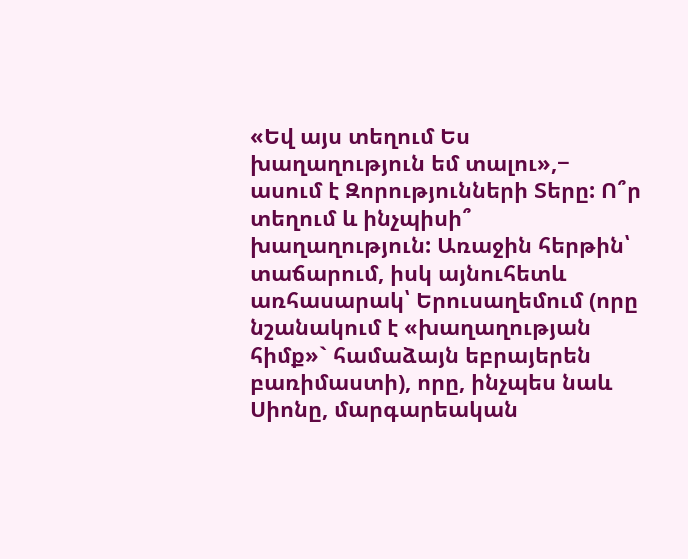«Եվ այս տեղում Ես խաղաղություն եմ տալու»,− ասում է Զորությունների Տերը: Ո՞ր տեղում և ինչպիսի՞ խաղաղություն: Առաջին հերթին՝ տաճարում, իսկ այնուհետև առհասարակ՝ Երուսաղեմում (որը նշանակում է «խաղաղության հիմք»` համաձայն եբրայերեն բառիմաստի), որը, ինչպես նաև Սիոնը, մարգարեական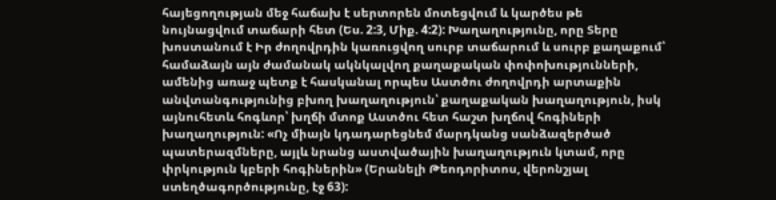հայեցողության մեջ հաճախ է սերտորեն մոտեցվում և կարծես թե նույնացվում տաճարի հետ (Ես. 2:3, Միք. 4:2): Խաղաղությունը, որը Տերը խոստանում է Իր ժողովրդին կառուցվող սուրբ տաճարում և սուրբ քաղաքում՝ համաձայն այն ժամանակ ակնկալվող քաղաքական փոփոխությունների, ամենից առաջ պետք է հասկանալ որպես Աստծու ժողովրդի արտաքին անվտանգությունից բխող խաղաղություն՝ քաղաքական խաղաղություն, իսկ այնուհետև հոգևոր՝ խղճի մտոք Աստծու հետ հաշտ խղճով հոգիների խաղաղություն: «Ոչ միայն կդադարեցնեմ մարդկանց սանձազերծած պատերազմները, այլև նրանց աստվածային խաղաղություն կտամ, որը փրկություն կբերի հոգիներին» (Երանելի Թեոդորիտոս, վերոնշյալ ստեղծագործությունը, էջ 63):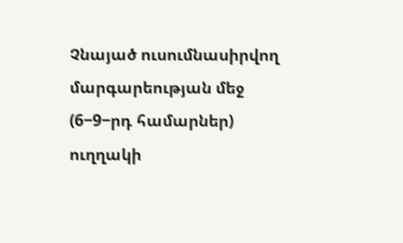Չնայած ուսումնասիրվող մարգարեության մեջ (6−9−րդ համարներ) ուղղակի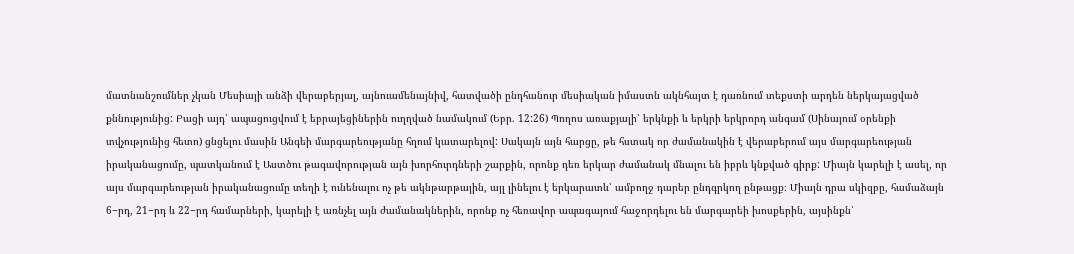մատնանշումներ չկան Մեսիայի անձի վերաբերյալ, այնուամենայնիվ, հատվածի ընդհանուր մեսիական իմաստն ակնհայտ է դառնում տեքստի արդեն ներկայացված քննությունից: Բացի այդ՝ ապացուցվում է եբրայեցիներին ուղղված նամակում (Եբր. 12:26) Պողոս առաքյալի՝ երկնքի և երկրի երկրորդ անգամ (Սինայում օրենքի տվչությունից հետո) ցնցելու մասին Անգեի մարգարեությանը հղում կատարելով: Սակայն այն հարցը, թե հստակ որ ժամանակին է վերաբերում այս մարգարեության իրականացումը, պատկանում է Աստծու թագավորության այն խորհուրդների շարքին, որոնք դեռ երկար ժամանակ մնալու են իբրև կնքված գիրք: Միայն կարելի է ասել, որ այս մարգարեության իրականացումը տեղի է ունենալու ոչ թե ակնթարթային, այլ լինելու է երկարատև՝ ամբողջ դարեր ընդգրկող ընթացք։ Միայն դրա սկիզբը, համաձայն 6−րդ, 21−րդ և 22−րդ համարների, կարելի է առնչել այն ժամանակներին, որոնք ոչ հեռավոր ապագայում հաջորդելու են մարգարեի խոսքերին, այսինքն՝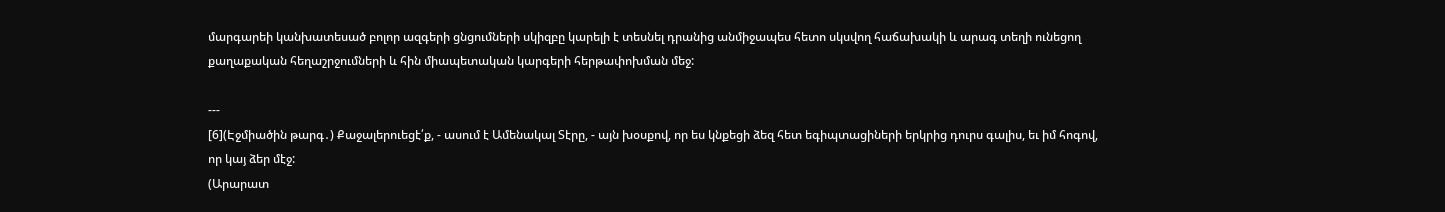մարգարեի կանխատեսած բոլոր ազգերի ցնցումների սկիզբը կարելի է տեսնել դրանից անմիջապես հետո սկսվող հաճախակի և արագ տեղի ունեցող քաղաքական հեղաշրջումների և հին միապետական կարգերի հերթափոխման մեջ:

---
[6](Էջմիածին թարգ․) Քաջալերուեցէ՛ք, - ասում է Ամենակալ Տէրը, - այն խօսքով, որ ես կնքեցի ձեզ հետ եգիպտացիների երկրից դուրս գալիս, եւ իմ հոգով, որ կայ ձեր մէջ:
(Արարատ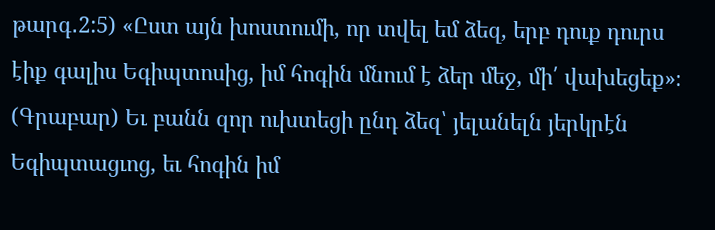թարգ․2:5) «Ըստ այն խոստումի, որ տվել եմ ձեզ, երբ դուք դուրս էիք գալիս Եգիպտոսից, իմ հոգին մնում է ձեր մեջ, մի՛ վախեցեք»։
(Գրաբար) Եւ բանն զոր ուխտեցի ընդ ձեզ՝ յելանելն յերկրէն Եգիպտացւոց, եւ հոգին իմ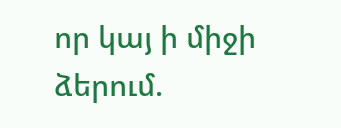որ կայ ի միջի ձերում.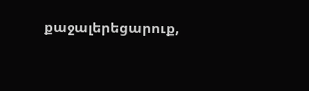քաջալերեցարուք,